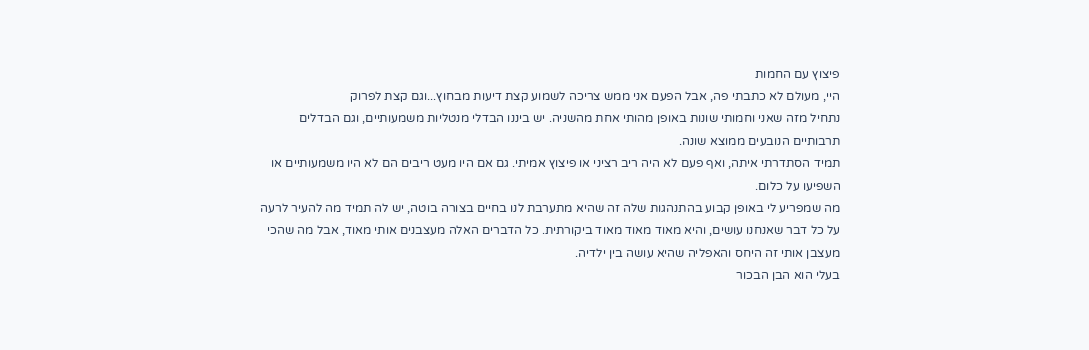פיצוץ עם החמות
היי, מעולם לא כתבתי פה, אבל הפעם אני ממש צריכה לשמוע קצת דיעות מבחוץ...וגם קצת לפרוק
נתחיל מזה שאני וחמותי שונות באופן מהותי אחת מהשניה. יש ביננו הבדלי מנטליות משמעותיים, וגם הבדלים תרבותיים הנובעים ממוצא שונה.
תמיד הסתדרתי איתה, ואף פעם לא היה ריב רציני או פיצוץ אמיתי. גם אם היו מעט ריבים הם לא היו משמעותיים או השפיעו על כלום.
מה שמפריע לי באופן קבוע בהתנהגות שלה זה שהיא מתערבת לנו בחיים בצורה בוטה, יש לה תמיד מה להעיר לרעה על כל דבר שאנחנו עושים, והיא מאוד מאוד מאוד ביקורתית. כל הדברים האלה מעצבנים אותי מאוד, אבל מה שהכי מעצבן אותי זה היחס והאפליה שהיא עושה בין ילדיה.
בעלי הוא הבן הבכור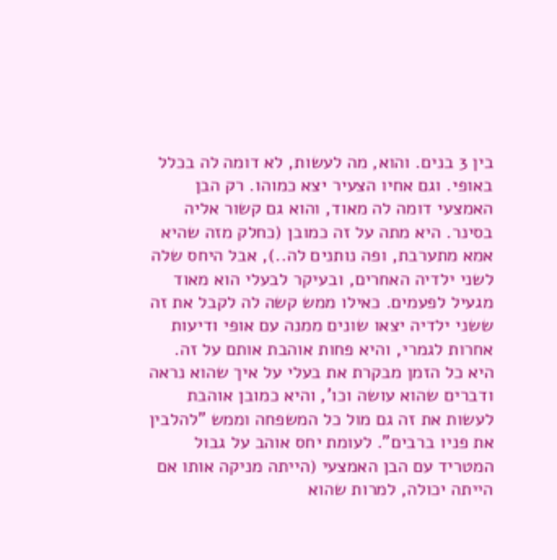בין 3 בנים. והוא, מה לעשות, לא דומה לה בכלל באופי. וגם אחיו הצעיר יצא כמוהו. רק הבן האמצעי דומה לה מאוד, והוא גם קשור אליה בסינר. היא מתה על זה כמובן (כחלק מזה שהיא אמא מתערבת, ופה נותנים לה..), אבל היחס שלה לשני ילדיה האחרים, ובעיקר לבעלי הוא מאוד מגעיל לפעמים. כאילו ממש קשה לה לקבל את זה ששני ילדיה יצאו שונים ממנה עם אופי ודיעות אחרות לגמרי, והיא פחות אוהבת אותם על זה.
היא כל הזמן מבקרת את בעלי על איך שהוא נראה ודברים שהוא עושה וכו', והיא כמובן אוהבת לעשות את זה גם מול כל המשפחה וממש "להלבין את פניו ברבים". לעומת יחס אוהב על גבול המטריד עם הבן האמצעי (הייתה מניקה אותו אם הייתה יכולה, למרות שהוא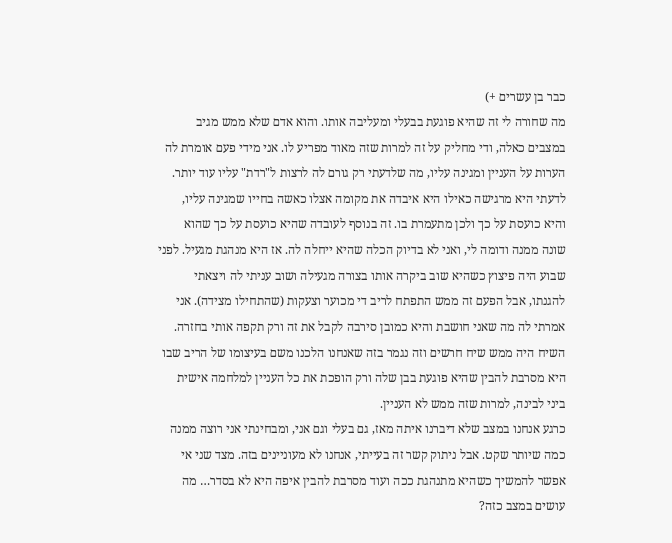כבר בן עשרים +)
מה שחורה לי זה שהיא פוגעת בבעלי ומעליבה אותו. והוא אדם שלא ממש מגיב במצבים כאלה, ודי מחליק על זה למרות שזה מאוד מפריע לו. אני מידי פעם אומרת לה הערות על העניין ומגינה עליו, מה שלדעתי רק גורם לה לרצות ל"רדת" עליו עוד יותר. לדעתי היא מרגישה כאילו היא איבדה את מקומה אצלו כאשה בחייו שמגינה עליו, והיא כועסת על כך ולכן מתעמרת בו. זה בנוסף לעובדה שהיא כועסת על כך שהוא שונה ממנה ודומה לי, ואני לא בדיוק הכלה שהיא ייחלה לה. אז היא מנהגת מגעיל. לפני שבוע היה פיצוץ כשהיא שוב ביקרה אותו בצורה מגעילה ושוב עניתי לה ויצאתי להגנתו, אבל הפעם זה ממש התפתח לריב די מכוער וצעקות (שהתחילו מצידה). אני אמרתי לה מה שאני חושבת והיא כמובן סירבה לקבל את זה ורק תקפה אותי בחזרה. השיח היה ממש שיח חרשים וזה נגמר בזה שאנחנו הלכנו משם בעיצומו של הריב שבו היא מסרבת להבין שהיא פוגעת בבן שלה ורק הופכת את כל העניין למלחמה אישית ביני לבינה, למרות שזה ממש לא העניין.
כרגע אנחנו במצב שלא דיברנו איתה מאז, גם בעלי וגם אני, ומבחינתי אני רוצה ממנה כמה שיותר שקט. אבל ניתוק קשר זה בעייתי, אנחנו לא מעוניינים בזה. מצד שני אי אפשר להמשיך כשהיא מתנהגת ככה ועוד מסרבת להבין איפה היא לא בסדר… מה עושים במצב כזה?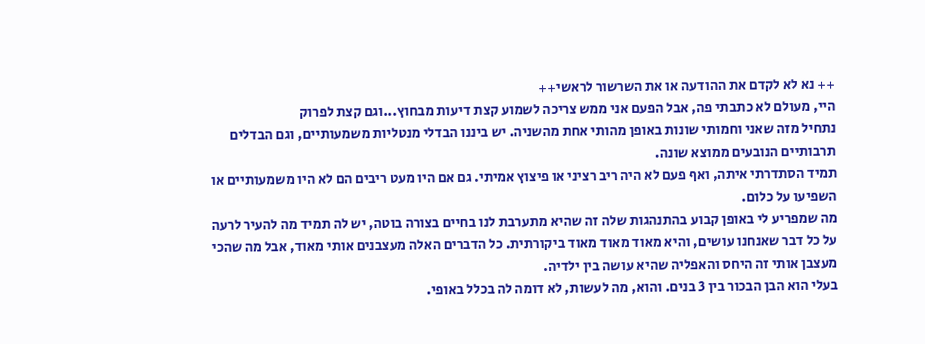++ נא לא לקדם את ההודעה או את השרשור לראשי++
היי, מעולם לא כתבתי פה, אבל הפעם אני ממש צריכה לשמוע קצת דיעות מבחוץ...וגם קצת לפרוק
נתחיל מזה שאני וחמותי שונות באופן מהותי אחת מהשניה. יש ביננו הבדלי מנטליות משמעותיים, וגם הבדלים תרבותיים הנובעים ממוצא שונה.
תמיד הסתדרתי איתה, ואף פעם לא היה ריב רציני או פיצוץ אמיתי. גם אם היו מעט ריבים הם לא היו משמעותיים או השפיעו על כלום.
מה שמפריע לי באופן קבוע בהתנהגות שלה זה שהיא מתערבת לנו בחיים בצורה בוטה, יש לה תמיד מה להעיר לרעה על כל דבר שאנחנו עושים, והיא מאוד מאוד מאוד ביקורתית. כל הדברים האלה מעצבנים אותי מאוד, אבל מה שהכי מעצבן אותי זה היחס והאפליה שהיא עושה בין ילדיה.
בעלי הוא הבן הבכור בין 3 בנים. והוא, מה לעשות, לא דומה לה בכלל באופי.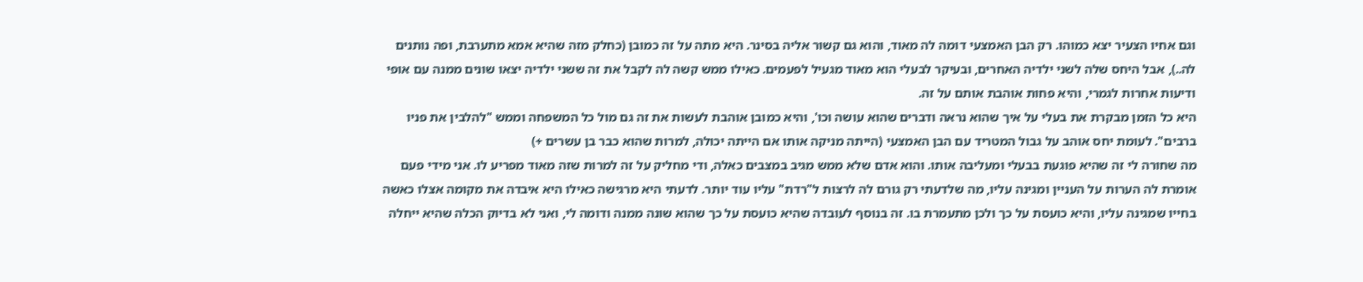וגם אחיו הצעיר יצא כמוהו. רק הבן האמצעי דומה לה מאוד, והוא גם קשור אליה בסינר. היא מתה על זה כמובן (כחלק מזה שהיא אמא מתערבת, ופה נותנים לה..), אבל היחס שלה לשני ילדיה האחרים, ובעיקר לבעלי הוא מאוד מגעיל לפעמים. כאילו ממש קשה לה לקבל את זה ששני ילדיה יצאו שונים ממנה עם אופי ודיעות אחרות לגמרי, והיא פחות אוהבת אותם על זה.
היא כל הזמן מבקרת את בעלי על איך שהוא נראה ודברים שהוא עושה וכו', והיא כמובן אוהבת לעשות את זה גם מול כל המשפחה וממש "להלבין את פניו ברבים". לעומת יחס אוהב על גבול המטריד עם הבן האמצעי (הייתה מניקה אותו אם הייתה יכולה, למרות שהוא כבר בן עשרים +)
מה שחורה לי זה שהיא פוגעת בבעלי ומעליבה אותו. והוא אדם שלא ממש מגיב במצבים כאלה, ודי מחליק על זה למרות שזה מאוד מפריע לו. אני מידי פעם אומרת לה הערות על העניין ומגינה עליו, מה שלדעתי רק גורם לה לרצות ל"רדת" עליו עוד יותר. לדעתי היא מרגישה כאילו היא איבדה את מקומה אצלו כאשה בחייו שמגינה עליו, והיא כועסת על כך ולכן מתעמרת בו. זה בנוסף לעובדה שהיא כועסת על כך שהוא שונה ממנה ודומה לי, ואני לא בדיוק הכלה שהיא ייחלה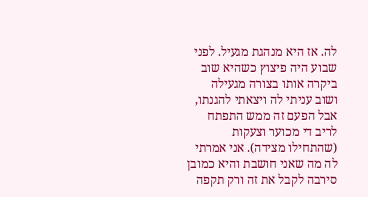לה. אז היא מנהגת מגעיל. לפני שבוע היה פיצוץ כשהיא שוב ביקרה אותו בצורה מגעילה ושוב עניתי לה ויצאתי להגנתו, אבל הפעם זה ממש התפתח לריב די מכוער וצעקות (שהתחילו מצידה). אני אמרתי לה מה שאני חושבת והיא כמובן סירבה לקבל את זה ורק תקפה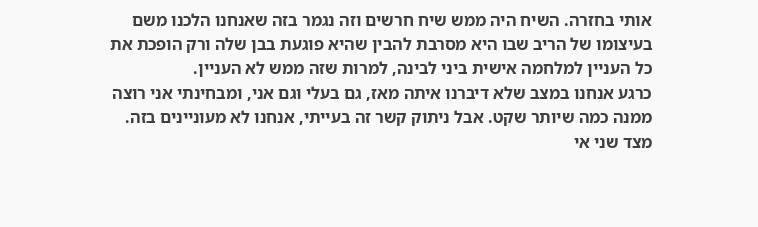אותי בחזרה. השיח היה ממש שיח חרשים וזה נגמר בזה שאנחנו הלכנו משם בעיצומו של הריב שבו היא מסרבת להבין שהיא פוגעת בבן שלה ורק הופכת את כל העניין למלחמה אישית ביני לבינה, למרות שזה ממש לא העניין.
כרגע אנחנו במצב שלא דיברנו איתה מאז, גם בעלי וגם אני, ומבחינתי אני רוצה ממנה כמה שיותר שקט. אבל ניתוק קשר זה בעייתי, אנחנו לא מעוניינים בזה. מצד שני אי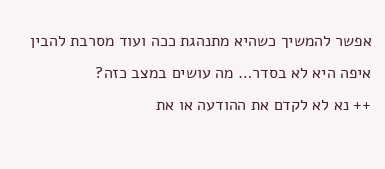אפשר להמשיך כשהיא מתנהגת ככה ועוד מסרבת להבין איפה היא לא בסדר… מה עושים במצב כזה?
++ נא לא לקדם את ההודעה או את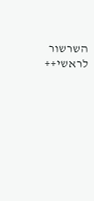השרשור לראשי++